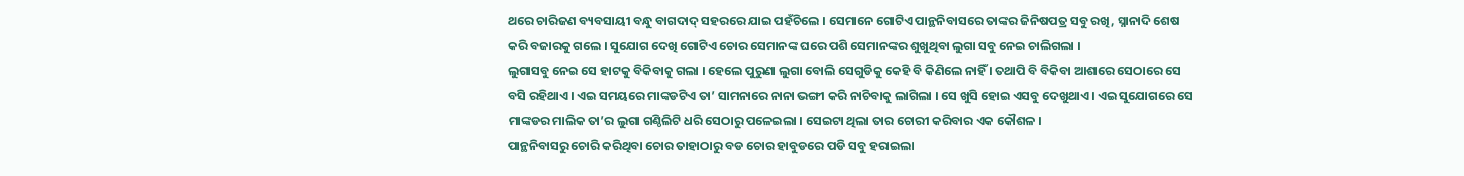ଥରେ ଚାରିଜଣ ବ୍ୟବସାୟୀ ବନ୍ଧୁ ବାଗଦାଦ୍ ସହରରେ ଯାଇ ପହଁଚିଲେ । ସେମାନେ ଗୋଟିଏ ପାନ୍ଥନିବାସରେ ତାଙ୍କର ଜିନିଷପତ୍ର ସବୁ ରଖି, ସ୍ନାନାଦି ଶେଷ କରି ବଜାରକୁ ଗଲେ । ସୁଯୋଗ ଦେଖି ଗୋଟିଏ ଚୋର ସେମାନଙ୍କ ଘରେ ପଶି ସେମାନଙ୍କର ଶୁଖୁଥିବା ଲୁଗା ସବୁ ନେଇ ଚାଲିଗଲା ।
ଲୁଗାସବୁ ନେଇ ସେ ହାଟକୁ ବିକିବାକୁ ଗଲା । ହେଲେ ପୁରୁଣା ଲୁଗା ବୋଲି ସେଗୁଡିକୁ କେହି ବି କିଣିଲେ ନାହିଁ । ତଥାପି ବି ବିକିବା ଆଶାରେ ସେଠାରେ ସେ ବସି ରହିଥାଏ । ଏଇ ସମୟରେ ମାଙ୍କଡଟିଏ ତା’ ସାମନାରେ ନାନା ଭଙ୍ଗୀ କରି ନାଚିବାକୁ ଲାଗିଲା । ସେ ଖୁସି ହୋଇ ଏସବୁ ଦେଖୁଥାଏ । ଏଇ ସୁଯୋଗରେ ସେ ମାଙ୍କଡର ମାଲିକ ତା’ର ଲୁଗା ଗଣ୍ଠିଲିଟି ଧରି ସେଠାରୁ ପଳେଇଲା । ସେଇଟା ଥିଲା ତାର ଚୋରୀ କରିବାର ଏକ କୌଶଳ ।
ପାନ୍ଥନିବାସରୁ ଚୋରି କରିଥିବା ଚୋର ତାହାଠାରୁ ବଡ ଚୋର ହାବୁଡରେ ପଡି ସବୁ ହରାଇଲା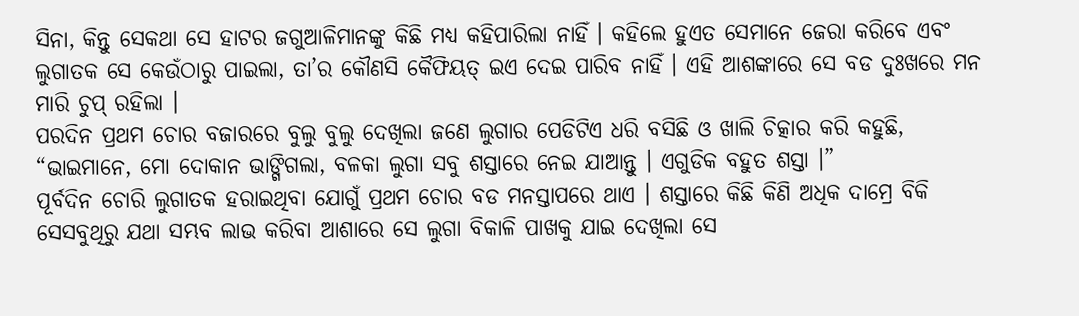ସିନା, କିନ୍ତୁ ସେକଥା ସେ ହାଟର ଜଗୁଆଳିମାନଙ୍କୁ କିଛି ମଧ୍ୟ କହିପାରିଲା ନାହିଁ । କହିଲେ ହୁଏତ ସେମାନେ ଜେରା କରିବେ ଏବଂ ଲୁଗାତକ ସେ କେଉଁଠାରୁ ପାଇଲା, ତା’ର କୌଣସି କୈଫିୟତ୍ ଇଏ ଦେଇ ପାରିବ ନାହିଁ । ଏହି ଆଶଙ୍କାରେ ସେ ବଡ ଦୁଃଖରେ ମନ ମାରି ଚୁପ୍ ରହିଲା ।
ପରଦିନ ପ୍ରଥମ ଚୋର ବଜାରରେ ବୁଲୁ ବୁଲୁ ଦେଖିଲା ଜଣେ ଲୁଗାର ପେଡିଟିଏ ଧରି ବସିଛି ଓ ଖାଲି ଚିତ୍କାର କରି କହୁଛି, “ଭାଇମାନେ, ମୋ ଦୋକାନ ଭାଙ୍ଗିଗଲା, ବଳକା ଲୁଗା ସବୁ ଶସ୍ତାରେ ନେଇ ଯାଆନ୍ତୁ । ଏଗୁଡିକ ବହୁତ ଶସ୍ତା ।”
ପୂର୍ବଦିନ ଚୋରି ଲୁଗାତକ ହରାଇଥିବା ଯୋଗୁଁ ପ୍ରଥମ ଚୋର ବଡ ମନସ୍ତାପରେ ଥାଏ । ଶସ୍ତାରେ କିଛି କିଣି ଅଧିକ ଦାମ୍ରେ ବିକି ସେସବୁଥିରୁ ଯଥା ସମ୍ଭବ ଲାଭ କରିବା ଆଶାରେ ସେ ଲୁଗା ବିକାଳି ପାଖକୁ ଯାଇ ଦେଖିଲା ସେ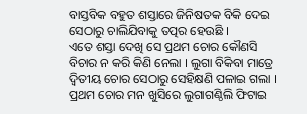ବାସ୍ତବିକ ବହୁତ ଶସ୍ତାରେ ଜିନିଷତକ ବିକି ଦେଇ ସେଠାରୁ ଚାଲିଯିବାକୁ ତତ୍ପର ହେଉଛି ।
ଏତେ ଶସ୍ତା ଦେଖି ସେ ପ୍ରଥମ ଚୋର କୌଣସି ବିଚାର ନ କରି କିଣି ନେଲା । ଲୁଗା ବିକିବା ମାତ୍ରେ ଦ୍ୱିତୀୟ ଚୋର ସେଠାରୁ ସେହିକ୍ଷଣି ପଳାଇ ଗଲା । ପ୍ରଥମ ଚୋର ମନ ଖୁସିରେ ଲୁଗାଗଣ୍ଠିଲି ଫିଟାଇ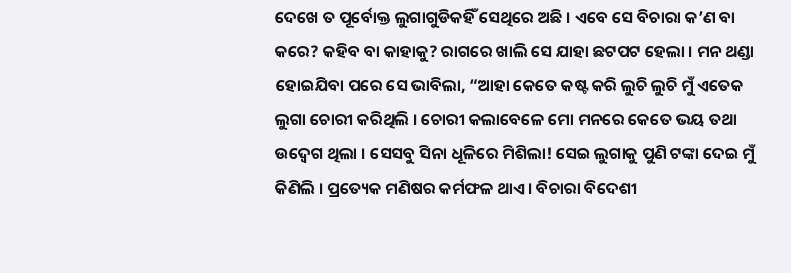ଦେଖେ ତ ପୂର୍ବୋକ୍ତ ଲୁଗାଗୁଡିକହିଁ ସେଥିରେ ଅଛି । ଏବେ ସେ ବିଚାରା କ’ଣ ବା କରେ? କହିବ ବା କାହାକୁ? ରାଗରେ ଖାଲି ସେ ଯାହା ଛଟପଟ ହେଲା । ମନ ଥଣ୍ଡା ହୋଇଯିବା ପରେ ସେ ଭାବିଲା, “ଆହା କେତେ କଷ୍ଟ କରି ଲୁଚି ଲୁଚି ମୁଁ ଏତେକ ଲୁଗା ଚୋରୀ କରିଥିଲି । ଚୋରୀ କଲାବେଳେ ମୋ ମନରେ କେତେ ଭୟ ତଥା ଉଦ୍ବେଗ ଥିଲା । ସେସବୁ ସିନା ଧୂଳିରେ ମିଶିଲା! ସେଇ ଲୁଗାକୁ ପୁଣି ଟଙ୍କା ଦେଇ ମୁଁ କିଣିଲି । ପ୍ରତ୍ୟେକ ମଣିଷର କର୍ମଫଳ ଥାଏ । ବିଚାରା ବିଦେଶୀ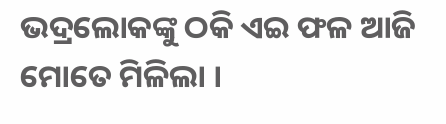ଭଦ୍ରଲୋକଙ୍କୁ ଠକି ଏଇ ଫଳ ଆଜି ମୋତେ ମିଳିଲା ।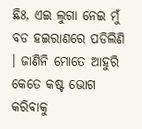ଛିଃ, ଏଇ ଲୁଗା ନେଇ ମୁଁ ବଡ ହଇରାଣରେ ପଡିଲିଣି । ଜାଣିନି ମୋତେ ଆହୁରି କେତେ କଷ୍ଟ ଭୋଗ କରିବାକୁ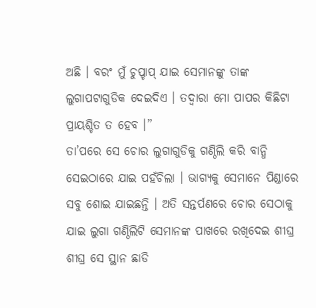ଅଛି । ବରଂ ମୁଁ ଚୁପ୍ଚାପ୍ ଯାଇ ସେମାନଙ୍କୁ ତାଙ୍କ ଲୁଗାପଟାଗୁଡିକ ଦେଇଦିଏ । ତଦ୍ୱାରା ମୋ ପାପର କିଛିଟା ପ୍ରାୟଶ୍ଚିତ ତ ହେବ ।”
ତା’ପରେ ସେ ଚୋର ଲୁଗାଗୁଡିକୁ ଗଣ୍ଠିଲି କରି ବାନ୍ଧି ସେଇଠାରେ ଯାଇ ପହଁଚିଲା । ଭାଗ୍ୟକୁ ସେମାନେ ପିଣ୍ଡାରେ ସବୁ ଶୋଇ ଯାଇଛନ୍ତି । ଅତି ସନ୍ତର୍ପଣରେ ଚୋର ସେଠାକୁ ଯାଇ ଲୁଗା ଗଣ୍ଠିଲିଟି ସେମାନଙ୍କ ପାଖରେ ରଖିଦେଇ ଶୀଘ୍ର ଶୀଘ୍ର ସେ ସ୍ଥାନ ଛାଡି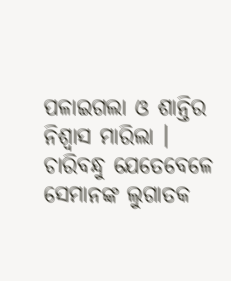ପଳାଇଗଲା ଓ ଶାନ୍ତିର ନିଶ୍ୱାସ ମାରିଲା ।
ଚାରିବନ୍ଧୁ ଯେତେବେଳେ ସେମାନଙ୍କ ଲୁଗାତକ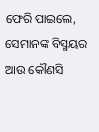ଫେରି ପାଇଲେ, ସେମାନଙ୍କ ବିସ୍ମୟର ଆଉ କୌଣସି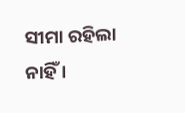ସୀମା ରହିଲା ନାହିଁ ।